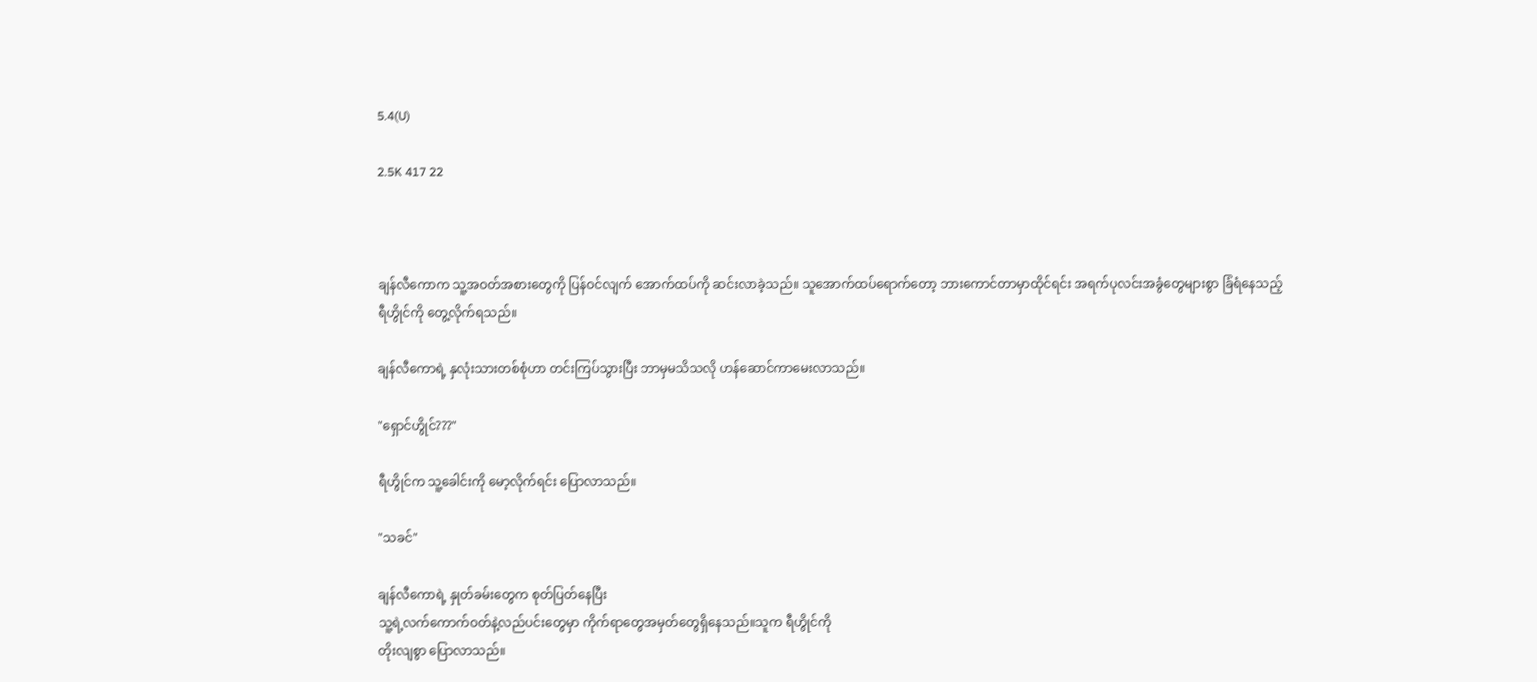5.4(U)

2.5K 417 22



ချန်လီကောက သူ့အဝတ်အစားတွေကို ပြန်ဝင်လျက် အောက်ထပ်ကို ဆင်းလာခဲ့သည်။ သူအောက်ထပ်ရောက်တော့ ဘားကောင်တာမှာထိုင်ရင်း အရက်ပုလင်းအခွံတွေများစွာ ခြံရံနေသည့်
ရီဟွိုင်ကို တွေ့လိုက်ရသည်။

ချန်လီကောရဲ့ နှလုံးသားတစ်စုံဟာ တင်းကြပ်သွားပြီး ဘာမှမသိသလို ဟန်ဆောင်ကာမေးလာသည်။

"ရှောင်ဟွိုင်???"

ရီဟွိုင်က သူ့ခေါင်းကို မော့လိုက်ရင်း ပြောလာသည်။

"သခင်"

ချန်လီကောရဲ့ နှုတ်ခမ်းတွေက စုတ်ပြတ်နေပြီး
သူ့ရဲ့လက်ကောက်ဝတ်နဲ့လည်ပင်းတွေမှာ ကိုက်ရာတွေအမှတ်တွေရှိနေသည်။သူက ရီဟွိုင်ကို
တိုးလျစွာ ပြောလာသည်။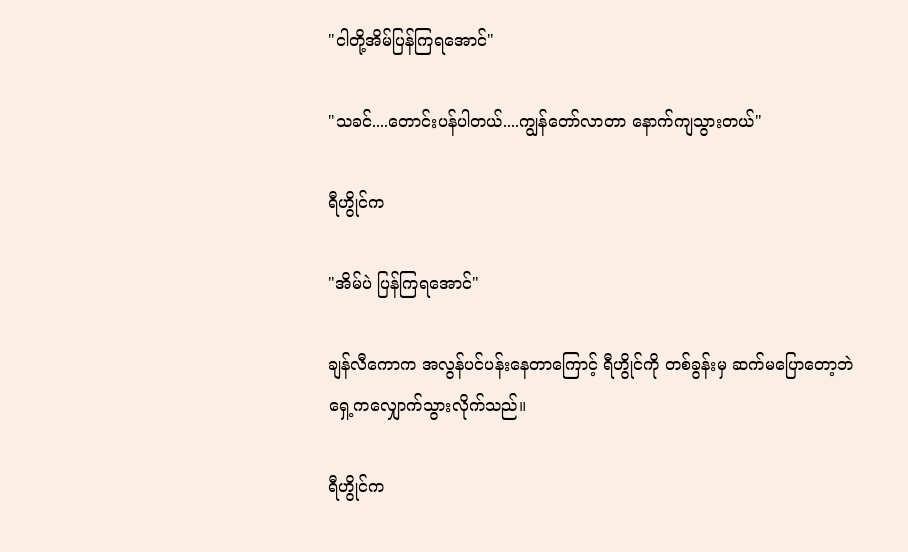"ငါတို့အိမ်ပြန်ကြရအောင်"

"သခင်....တောင်းပန်ပါတယ်....ကျွန်တော်လာတာ နောက်ကျသွားတယ်"

ရီဟွိုင်က

"အိမ်ပဲ ပြန်ကြရအောင်"

ချန်လီကောက အလွန်ပင်ပန်းနေတာကြောင့် ရီဟွိုင်ကို တစ်ခွန်းမှ ဆက်မပြောတော့ဘဲ ရှေ့ကလျှောက်သွားလိုက်သည်။

ရီဟွိုင်က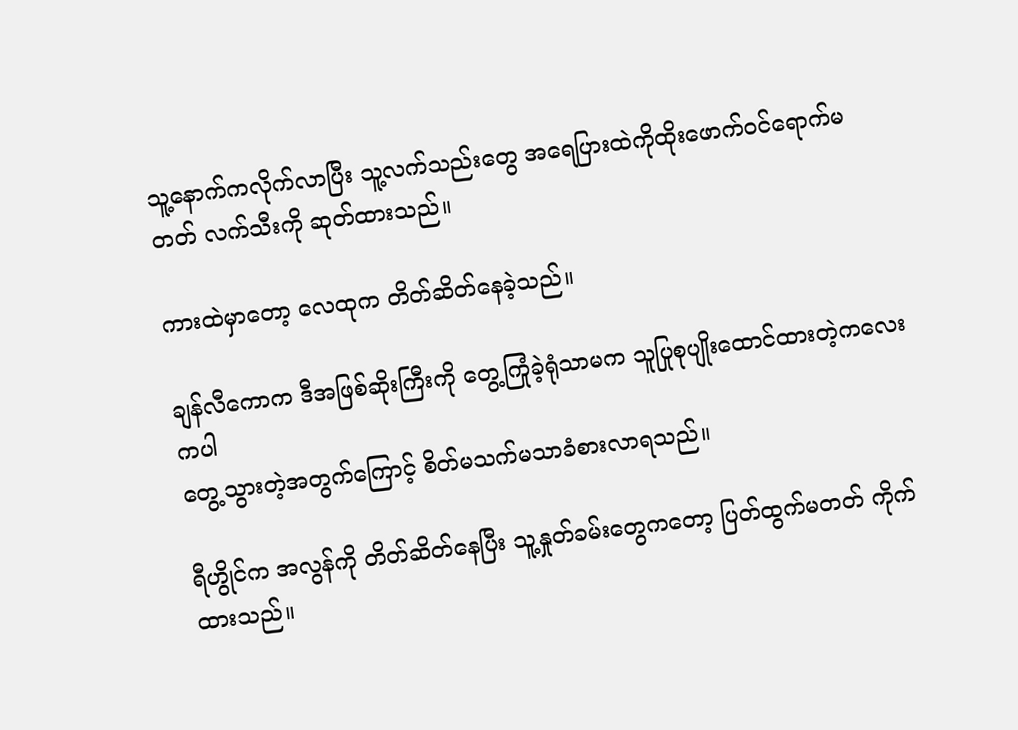သူ့နောက်ကလိုက်လာပြီး သူ့လက်သည်းတွေ အရေပြားထဲကိုထိုးဖောက်ဝင်ရောက်မတတ် လက်သီးကို ဆုတ်ထားသည်။

ကားထဲမှာတော့ လေထုက တိတ်ဆိတ်နေခဲ့သည်။

ချန်လီကောက ဒီအဖြစ်ဆိုးကြီးကို တွေ့ကြုံခဲ့ရုံသာမက သူပြုစုပျိုးထောင်ထားတဲ့ကလေးကပါ
တွေ့သွားတဲ့အတွက်ကြောင့် စိတ်မသက်မသာခံစားလာရသည်။

ရီဟွိုင်က အလွန်ကို တိတ်ဆိတ်နေပြီး သူ့နှုတ်ခမ်းတွေကတော့ ပြတ်ထွက်မတတ် ကိုက်ထားသည်။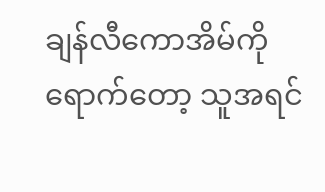ချန်လီကောအိမ်ကို ရောက်တော့ သူအရင်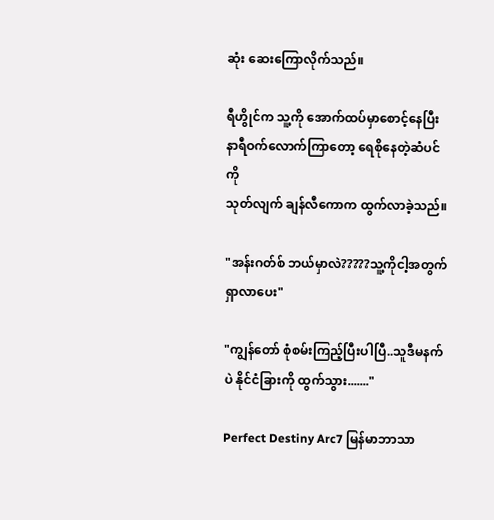ဆုံး ဆေးကြောလိုက်သည်။

ရီဟွိုင်က သူ့ကို အောက်ထပ်မှာစောင့်နေပြီး
နာရီဝက်လောက်ကြာတော့ ရေစိုနေတဲ့ဆံပင်ကို
သုတ်လျက် ချန်လီကောက ထွက်လာခဲ့သည်။

"အန်းဂတ်စ် ဘယ်မှာလဲ?????သူ့ကိုငါ့အတွက်ရှာလာပေး"

"ကျွန်တော် စုံစမ်းကြည့်ပြီးပါပြီ..သူဒီမနက်ပဲ နိုင်ငံခြားကို ထွက်သွား......."

Perfect Destiny Arc7 မြန်မာဘာသာ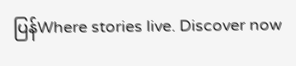ပြန်Where stories live. Discover now